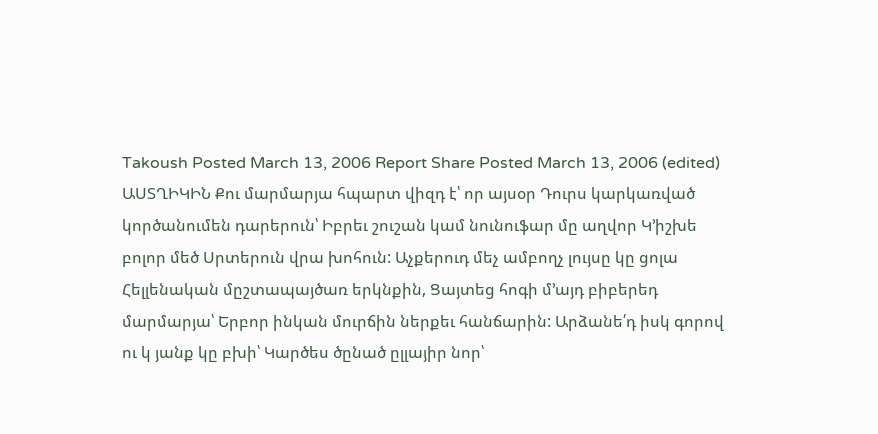Takoush Posted March 13, 2006 Report Share Posted March 13, 2006 (edited) ԱՍՏՂԻԿԻՆ Քու մարմարյա հպարտ վիզդ է՝ որ այսօր Դուրս կարկառված կործանումեն դարերուն՝ Իբրեւ շուշան կամ նունուֆար մը աղվոր Կ՚իշխե բոլոր մեծ Սրտերուն վրա խոհուն: Աչքերուդ մեչ ամբողչ լույսը կը ցոլա Հելլենական մըշտապայծառ երկնքին, Ցայտեց հոգի մ՚այդ բիբերեդ մարմարյա՝ Երբոր ինկան մուրճին ներքեւ հանճարին: Արձանե՛դ իսկ գորով ու կ յանք կը բխի՝ Կարծես ծընած ըլլայիր նոր՝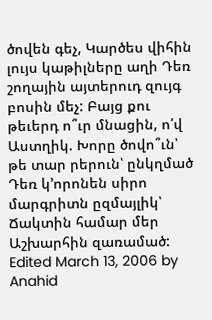ծովեն գեչ, Կարծես վիհին լույս կաթիլները աղի Դեռ շողային այտերուդ զույգ բոսին մեչ: Բայց քու թեւերդ ո՞ւր մնացին, ո՛վ Աստղիկ. Խորը ծովո՞ւն՝ թե տար րերուն՝ ընկղմած Դեռ կ՚որոնեն սիրո մարգրիտն ըզմայլիկ՝ Ճակտին համար մեր Աշխարհին զառամած: Edited March 13, 2006 by Anahid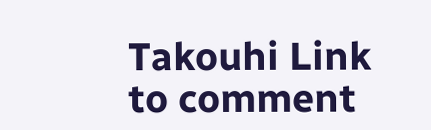Takouhi Link to comment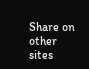Share on other sites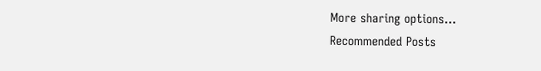More sharing options...
Recommended Posts